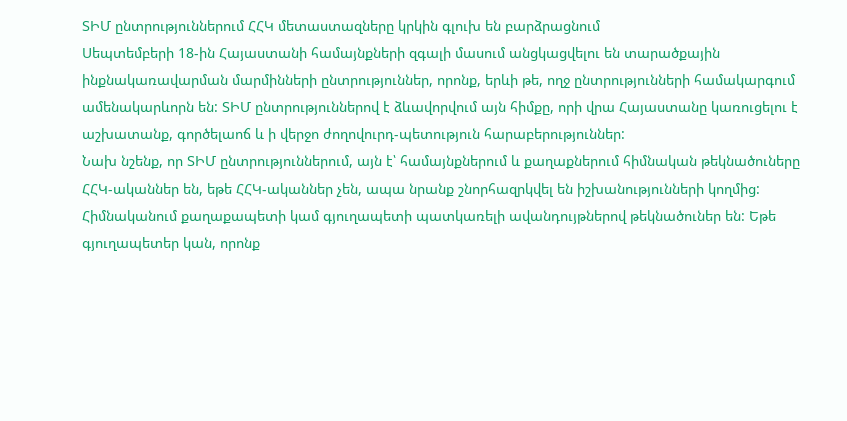ՏԻՄ ընտրություններում ՀՀԿ մետաստազները կրկին գլուխ են բարձրացնում
Սեպտեմբերի 18-ին Հայաստանի համայնքների զգալի մասում անցկացվելու են տարածքային ինքնակառավարման մարմինների ընտրություններ, որոնք, երևի թե, ողջ ընտրությունների համակարգում ամենակարևորն են: ՏԻՄ ընտրություններով է ձևավորվում այն հիմքը, որի վրա Հայաստանը կառուցելու է աշխատանք, գործելաոճ և ի վերջո ժողովուրդ-պետություն հարաբերություններ:
Նախ նշենք, որ ՏԻՄ ընտրություններում, այն է՝ համայնքներում և քաղաքներում հիմնական թեկնածուները ՀՀԿ-ականներ են, եթե ՀՀԿ-ականներ չեն, ապա նրանք շնորհազրկվել են իշխանությունների կողմից:
Հիմնականում քաղաքապետի կամ գյուղապետի պատկառելի ավանդույթներով թեկնածուներ են: Եթե գյուղապետեր կան, որոնք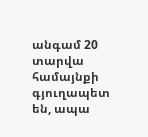անգամ 20 տարվա համայնքի գյուղապետ են, ապա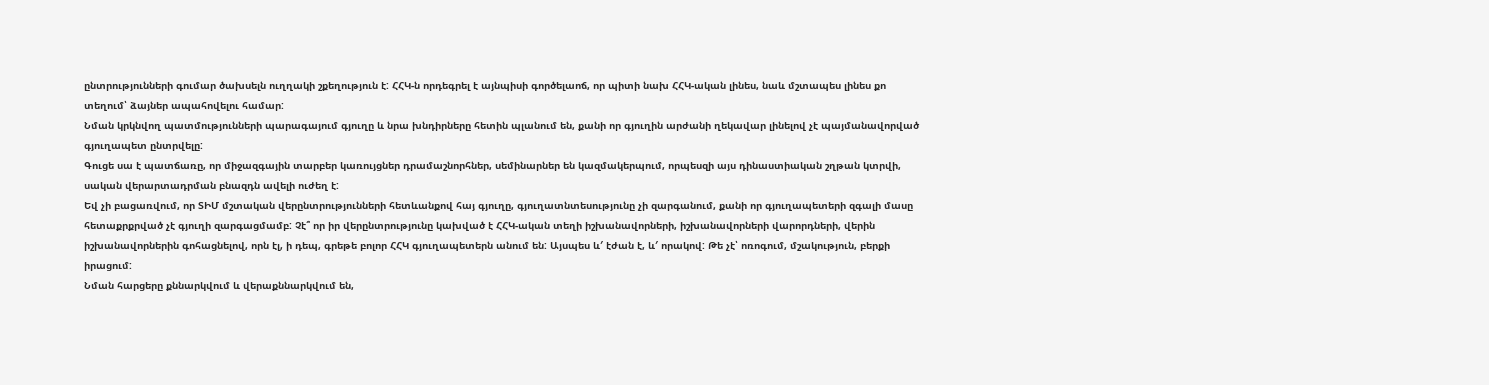ընտրությունների գումար ծախսելն ուղղակի շքեղություն է: ՀՀԿ-ն որդեգրել է այնպիսի գործելաոճ, որ պիտի նախ ՀՀԿ-ական լինես, նաև մշտապես լինես քո տեղում՝ ձայներ ապահովելու համար:
Նման կրկնվող պատմությունների պարագայում գյուղը և նրա խնդիրները հետին պլանում են, քանի որ գյուղին արժանի ղեկավար լինելով չէ պայմանավորված գյուղապետ ընտրվելը:
Գուցե սա է պատճառը, որ միջազգային տարբեր կառույցներ դրամաշնորհներ, սեմինարներ են կազմակերպում, որպեսզի այս դինաստիական շղթան կտրվի, սական վերարտադրման բնազդն ավելի ուժեղ է:
Եվ չի բացառվում, որ ՏԻՄ մշտական վերընտրությունների հետևանքով հայ գյուղը, գյուղատնտեսությունը չի զարգանում, քանի որ գյուղապետերի զգալի մասը հետաքրքրված չէ գյուղի զարգացմամբ: Չէ՞ որ իր վերընտրությունը կախված է ՀՀԿ-ական տեղի իշխանավորների, իշխանավորների վարորդների, վերին իշխանավորներին գոհացնելով, որն էլ, ի դեպ, գրեթե բոլոր ՀՀԿ գյուղապետերն անում են: Այսպես և′ էժան է, և′ որակով: Թե չէ՝ ոռոգում, մշակություն, բերքի իրացում:
Նման հարցերը քննարկվում և վերաքննարկվում են,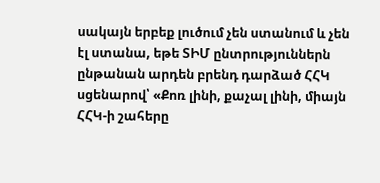սակայն երբեք լուծում չեն ստանում և չեն էլ ստանա, եթե ՏԻՄ ընտրություններն ընթանան արդեն բրենդ դարձած ՀՀԿ սցենարով՝ «Քոռ լինի, քաչալ լինի, միայն ՀՀԿ-ի շահերը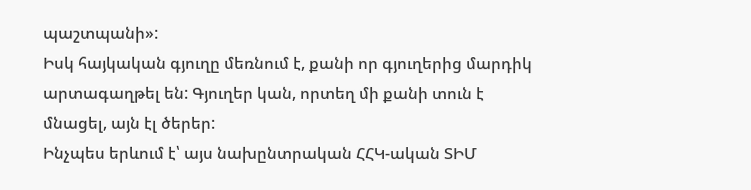պաշտպանի»:
Իսկ հայկական գյուղը մեռնում է, քանի որ գյուղերից մարդիկ արտագաղթել են: Գյուղեր կան, որտեղ մի քանի տուն է մնացել, այն էլ ծերեր:
Ինչպես երևում է՝ այս նախընտրական ՀՀԿ-ական ՏԻՄ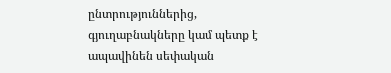ընտրություններից, գյուղաբնակները կամ պետք է ապավինեն սեփական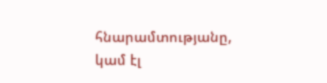հնարամտությանը, կամ էլ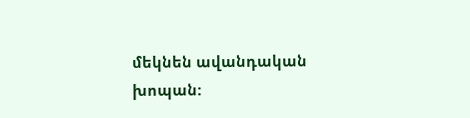մեկնեն ավանդական խոպան: